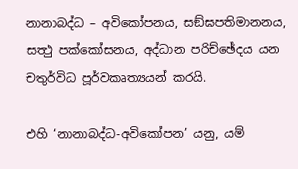නානාබද්ධ – අවිකෝපනය, සඞ්ඝපතිමානනය, සත්‍ථු පක්කෝසනය, අද්ධාන පරිච්ඡේදය යන චතුර්විධ පූර්වකෘත්‍යයන් කරයි.

එහි ‘නානාබද්ධ-අවිකෝපන’ යනු, යම්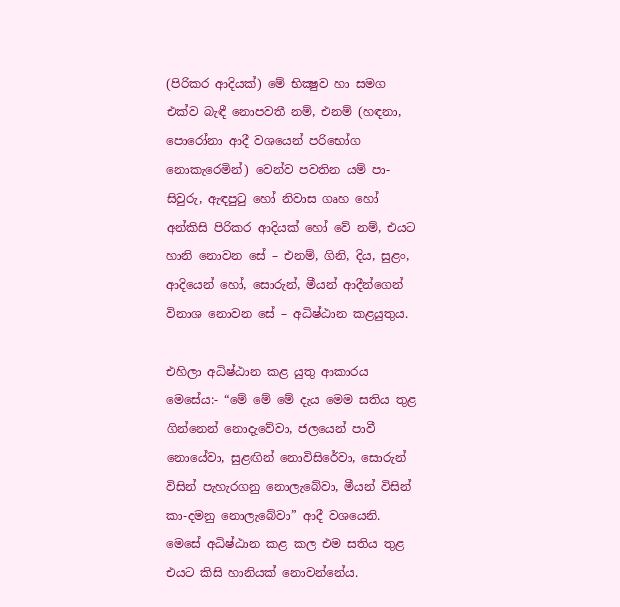(පිරිකර ආදියක්) මේ භික්‍ෂුව හා සමග එක්ව බැඳී නොපවතී නම්, එනම් (හඳනා, පොරෝනා ආදී වශයෙන් පරිභෝග නොකැරෙමින්) වෙන්ව පවතින යම් පා-සිවුරු, ඇඳපුටු හෝ නිවාස ගෘහ හෝ අන්කිසි පිරිකර ආදියක් හෝ වේ නම්, එයට හානි නොවන සේ – එනම්, ගිනි, දිය, සුළං, ආදියෙන් හෝ, සොරුන්, මීයන් ආදීන්ගෙන් විනාශ නොවන සේ – අධිෂ්ඨාන කළයුතුය.

එහිලා අධිෂ්ඨාන කළ යුතු ආකාරය මෙසේය:- “මේ මේ මේ දැය මෙම සතිය තුළ ගින්නෙන් නොදැවේවා, ජලයෙන් පාවී නොයේවා, සුළඟින් නොවිසිරේවා, සොරුන් විසින් පැහැරගනු නොලැබේවා, මීයන් විසින් කා-දමනු නොලැබේවා” ආදී වශයෙනි. මෙසේ අධිෂ්ඨාන කළ කල එම සතිය තුළ එයට කිසි හානියක් නොවන්නේය.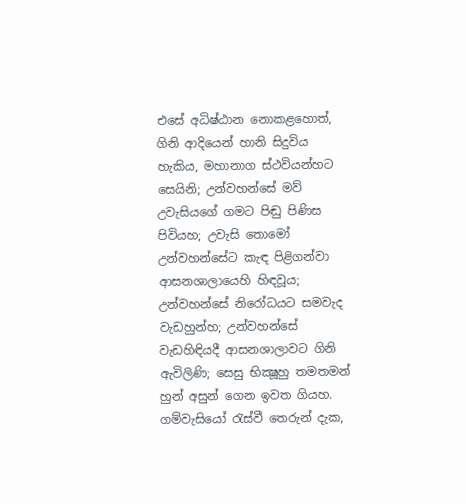එසේ අධිෂ්ඨාන නොකළහොත්, ගිනි ආදියෙන් හානි සිදුවිය හැකිය, මහානාග ස්ථවියන්හට සෙයිනි; උන්වහන්සේ මව් උවැසියගේ ගමට පිඬු පිණිස පිවියහ; උවැසි තොමෝ උන්වහන්සේට කැඳ පිළිගන්වා ආසනශාලායෙහි හිඳවූය; උන්වහන්සේ නිරෝධයට සමවැද වැඩහුන්හ; උන්වහන්සේ වැඩහිඳියදී ආසනශාලාවට ගිනි ඇවිලිණි; සෙසු භික්‍ෂූහු තමතමන් හුන් අසුන් ගෙන ඉවත ගියහ. ගම්වැසියෝ රැස්වී තෙරුන් දැක,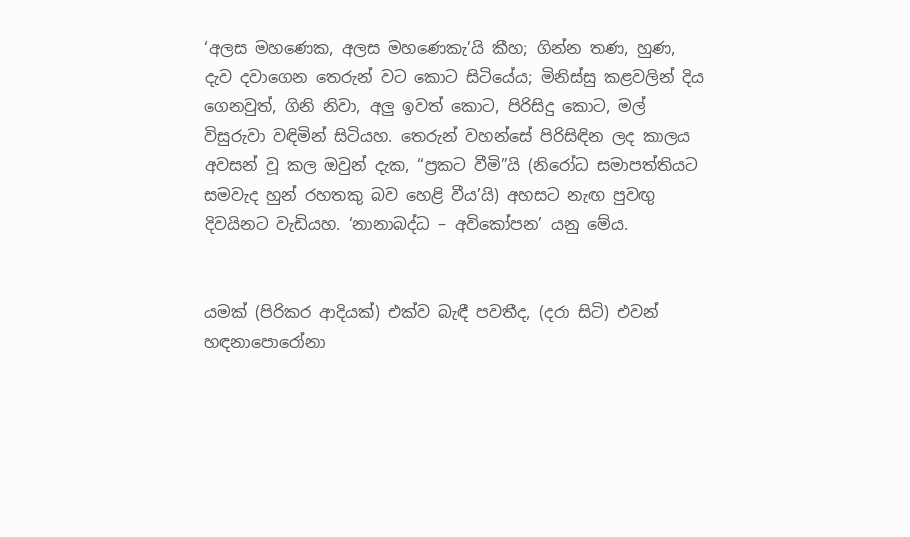‘අලස මහණෙක, අලස මහණෙකැ’යි කීහ; ගින්න තණ, හුණ, දැව දවාගෙන තෙරුන් වට කොට සිටියේය; මිනිස්සු කළවලින් දිය ගෙනවුත්, ගිනි නිවා, අලු ඉවත් කොට, පිරිසිදු කොට, මල් විසුරුවා වඳිමින් සිටියහ. තෙරුන් වහන්සේ පිරිසිඳින ලද කාලය අවසන් වූ කල ඔවුන් දැක, “ප්‍රකට වීමි”යි (නිරෝධ සමාපත්තියට සමවැද හුන් රහතකු බව හෙළි වීය’යි) අහසට නැඟ පුවඟු දිවයිනට වැඩියහ. ‘නානාබද්ධ – අවිකෝපන’ යනු මේය.


යමක් (පිරිකර ආදියක්) එක්ව බැඳී පවතීද, (දරා සිටි) එවන් හඳනාපොරෝනා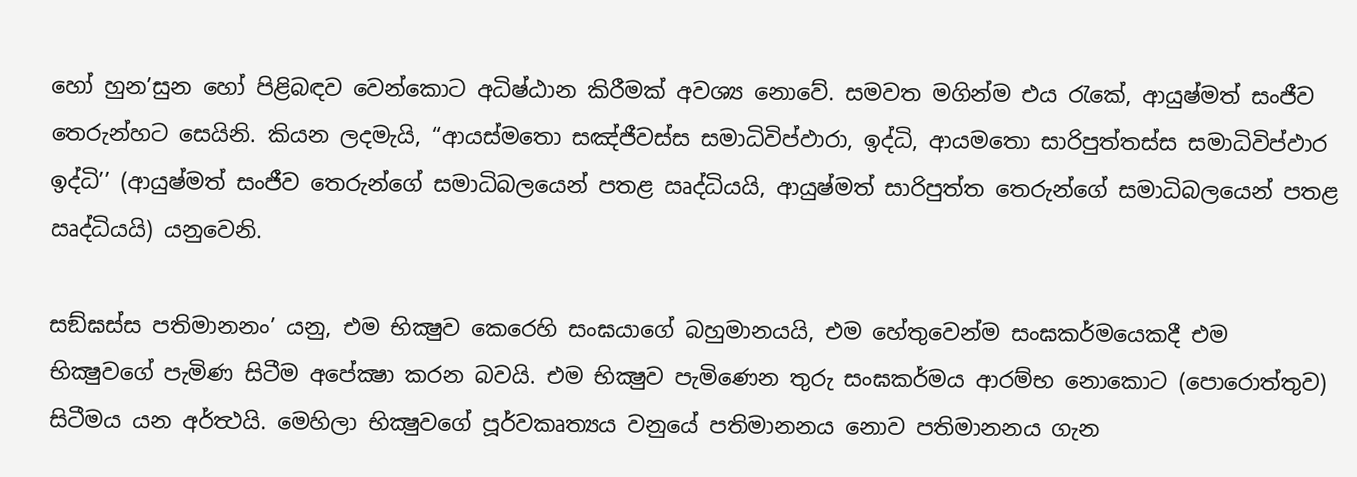හෝ හුන’සුන හෝ පිළිබඳව වෙන්කොට අධිෂ්ඨාන කිරීමක් අවශ්‍ය නොවේ. සමවත මගින්ම එය රැකේ, ආයුෂ්මත් සංජීව තෙරුන්හට සෙයිනි. කියන ලදමැයි, “ආයස්මතො සඤ්ජීවස්ස සමාධිවිප්ඵාරා, ඉද්ධි, ආයමතො සාරිපුත්තස්ස සමාධිවිප්ඵාර ඉද්ධි’’ (ආයුෂ්මත් සංජීව තෙරුන්ගේ සමාධිබලයෙන් පතළ ඍද්ධියයි, ආයුෂ්මත් සාරිපුත්ත තෙරුන්ගේ සමාධිබලයෙන් පතළ ඍද්ධියයි) යනුවෙනි.

සඞ්ඝස්ස පතිමානනං’ යනු, එම භික්‍ෂුව කෙරෙහි සංඝයාගේ බහුමානයයි, එම හේතුවෙන්ම සංඝකර්මයෙකදී එම භික්‍ෂුවගේ පැමිණ සිටීම අපේක්‍ෂා කරන බවයි. එම භික්‍ෂුව පැමිණෙන තුරු සංඝකර්මය ආරම්භ නොකොට (පොරොත්තුව) සිටීමය යන අර්ත්‍ථයි. මෙහිලා භික්‍ෂුවගේ පූර්වකෘත්‍යය වනුයේ පතිමානනය නොව පතිමානනය ගැන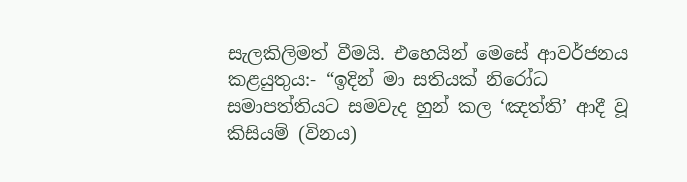සැලකිලිමත් වීමයි. එහෙයින් මෙසේ ආවර්ජනය කළයුතුය:- “ඉදින් මා සතියක් නිරෝධ සමාපත්තියට සමවැද හුන් කල ‘ඤත්ති’ ආදී වූ කිසියම් (විනය)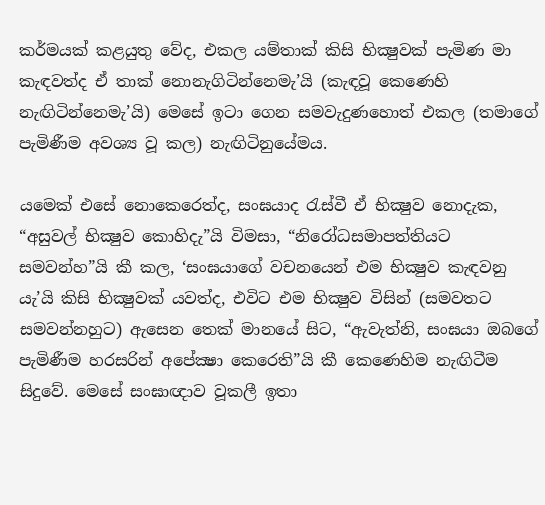කර්මයක් කළයුතු වේද, එකල යම්තාක් කිසි භික්‍ෂුවක් පැමිණ මා කැඳවත්ද ඒ තාක් නොනැගිටින්නෙමැ’යි (කැඳවූ කෙණෙහි නැඟිටින්නෙමැ’යි) මෙසේ ඉටා ගෙන සමවැදුණහොත් එකල (තමාගේ පැමිණීම අවශ්‍ය වූ කල) නැඟිටිනුයේමය.

යමෙක් එසේ නොකෙරෙත්ද, සංඝයාද රැස්වී ඒ භික්‍ෂුව නොදැක, “අසුවල් භික්‍ෂුව කොහිදැ”යි විමසා, “නිරෝධසමාපත්තියට සමවන්හ”යි කී කල, ‘සංඝයාගේ වචනයෙන් එම භික්‍ෂුව කැඳවනු යැ’යි කිසි භික්‍ෂුවක් යවත්ද, එවිට එම භික්‍ෂුව විසින් (සමවතට සමවන්නහුට) ඇසෙන තෙක් මානයේ සිට, “ඇවැත්නි, සංඝයා ඔබගේ පැමිණීම හරසරින් අපේක්‍ෂා කෙරෙති”යි කී කෙණෙහිම නැඟිටීම සිදුවේ. මෙසේ සංඝාඥාව වූකලී ඉතා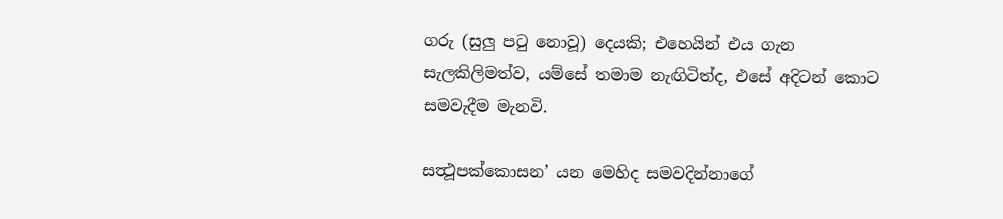ගරු (සුලු පටු නොවූ) දෙයකි; එහෙයින් එය ගැන සැලකිලිමත්ව, යම්සේ තමාම නැඟිටිත්ද, එසේ අදිටන් කොට සමවැදීම මැනවි.

සත්‍ථූපක්කොසන’ යන මෙහිද සමවදින්නාගේ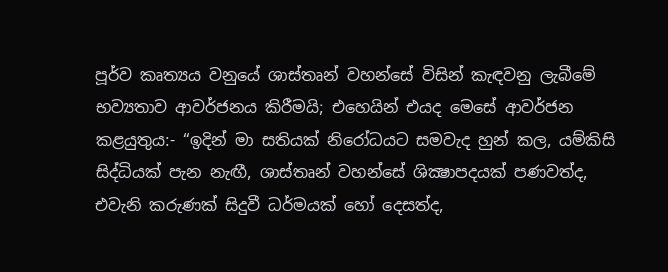පූර්ව කෘත්‍යය වනුයේ ශාස්තෘන් වහන්සේ විසින් කැඳවනු ලැබීමේ භව්‍යතාව ආවර්ජනය කිරීමයි; එහෙයින් එයද මෙසේ ආවර්ජන කළයුතුය:- “ඉදින් මා සතියක් නිරෝධයට සමවැද හුන් කල, යම්කිසි සිද්ධියක් පැන නැඟී, ශාස්තෘන් වහන්සේ ශික්‍ෂාපදයක් පණවත්ද, එවැනි කරුණක් සිදුවී ධර්මයක් හෝ දෙසත්ද,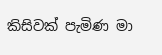කිසිවක් පැමිණ මා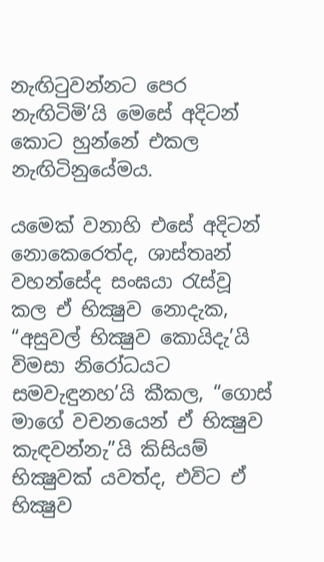නැඟිටුවන්නට පෙර නැඟිටිමි’යි මෙසේ අදිටන් කොට හුන්නේ එකල නැඟිටිනුයේමය.

යමෙක් වනාහි එසේ අදිටන් නොකෙරෙත්ද, ශාස්තෘන් වහන්සේද සංඝයා රැස්වූ කල ඒ භික්‍ෂුව නොදැක, “අසුවල් භික්‍ෂුව කොයිදැ’යි විමසා නිරෝධයට සමවැඳුනහ’යි කීකල, “ගොස් මාගේ වචනයෙන් ඒ භික්‍ෂුව කැඳවන්නැ”යි කිසියම් භික්‍ෂුවක් යවත්ද, එවිට ඒ භික්‍ෂුව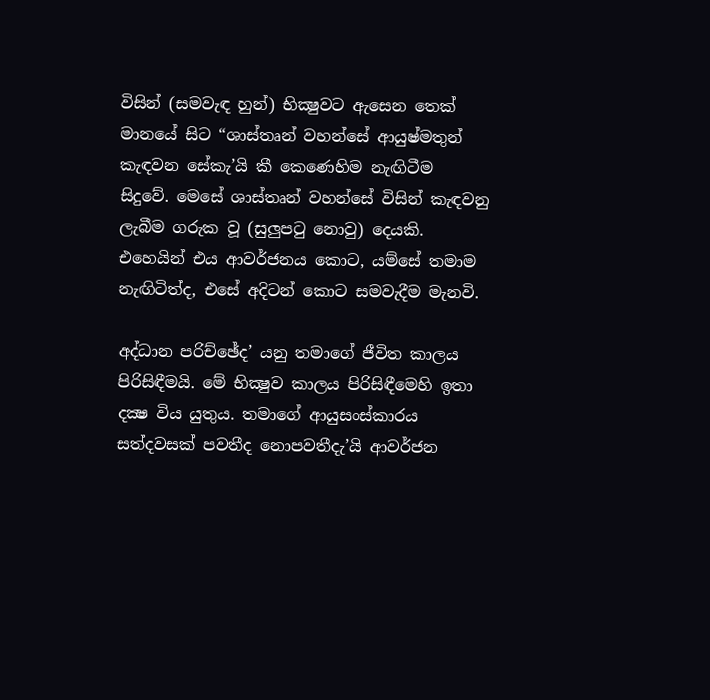විසින් (සමවැඳ හුන්) භික්‍ෂුවට ඇසෙන තෙක් මානයේ සිට “ශාස්තෘන් වහන්සේ ආයුෂ්මතුන් කැඳවන සේකැ’යි කී කෙණෙහිම නැඟිටීම සිදුවේ. මෙසේ ශාස්තෘන් වහන්සේ විසින් කැඳවනු ලැබීම ගරුක වූ (සුලුපටු නොවු) දෙයකි. එහෙයින් එය ආවර්ජනය කොට, යම්සේ තමාම නැඟිටිත්ද, එසේ අදිටන් කොට සමවැදීම මැනවි.

අද්ධාන පරිච්ඡේද’ යනු තමාගේ ජීවිත කාලය පිරිසිඳීමයි. මේ භික්‍ෂුව කාලය පිරිසිඳීමෙහි ඉතා දක්‍ෂ විය යුතුය. තමාගේ ආයුසංස්කාරය සත්දවසක් පවතීද නොපවතීදැ’යි ආවර්ජන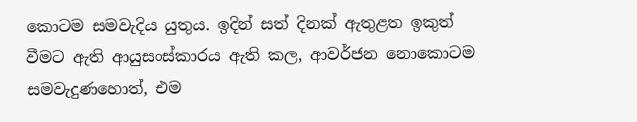කොටම සමවැදිය යුතුය. ඉදින් සත් දිනක් ඇතුළත ඉකුත් වීමට ඇති ආයුසංස්කාරය ඇති කල, ආවර්ජන නොකොටම සමවැදුණහොත්, එම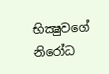භික්‍ෂුවගේ නිරෝධ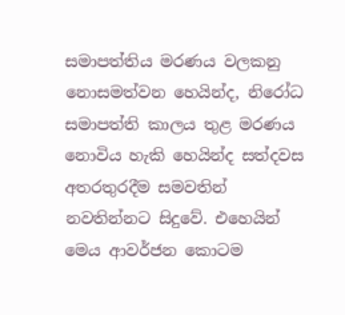සමාපත්තිය මරණය වලකනු නොසමත්වන හෙයින්ද, නිරෝධ සමාපත්ති කාලය තුළ මරණය නොවිය හැකි හෙයින්ද සත්දවස අතරතුරදීම සමවතින් නවතින්නට සිදුවේ. එහෙයින් මෙය ආවර්ජන කොටම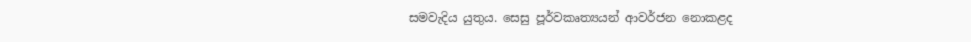සමවැදිය යුතුය. සෙසු පූර්වකෘත්‍යයන් ආවර්ජන නොකළද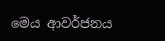මෙය ආවර්ජනය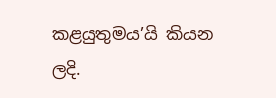කළයුතුමය’යි කියන ලදි.